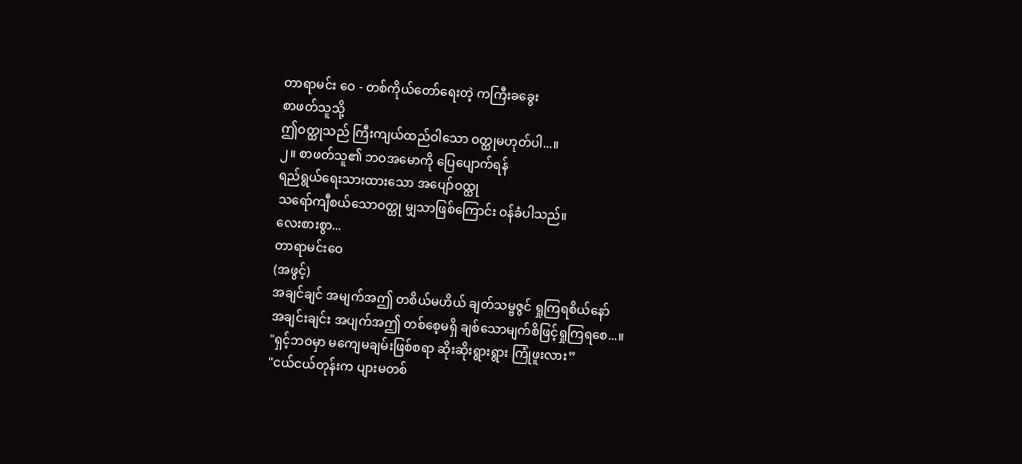တာရာမင်း ဝေ - တစ်ကိုယ်တော်ရေးတဲ့ ကကြီးခခွေး
စာဖတ်သူသို့
ဤဝတ္ထုသည် ကြီးကျယ်ထည်ဝါသော ဝတ္ထုမဟုတ်ပါ...။
၂။ စာဖတ်သူ၏ ဘဝအမောကို ပြေပျောက်ရန်
ရည်ရွယ်ရေးသားထားသော အပျော်ဝထ္ထု
သရော်ကျီစယ်သောဝတ္ထု မျှသာဖြစ်ကြောင်း ဝန်ခံပါသည်။
လေးစားစွာ...
တာရာမင်းဝေ
(အဖွင့်)
အချင်ချင် အမျက်အဤ တစိယ်မဟိယ် ချတ်သမ္ဗဇွင် ရှုကြရစိယ်နော်
အချင်းချင်း အပျက်အဤ တစ်စေ့မရှိ ချစ်သောမျက်စိဖြင့်ရှုကြရစေ...။
"ရှင့်ဘဝမှာ မကျေမချမ်းဖြစ်စရာ ဆိုးဆိုးရွားရွား ကြုံဖူးလား”
"ငယ်ငယ်တုန်းက ပျားမတစ်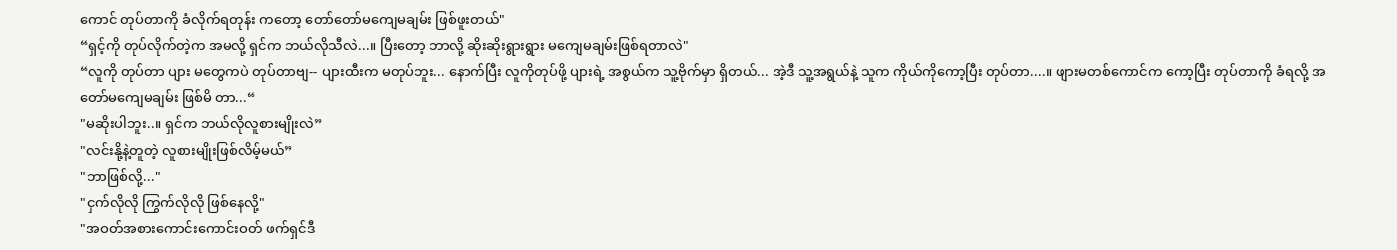ကောင် တုပ်တာကို ခံလိုက်ရတုန်း ကတော့ တော်တော်မကျေမချမ်း ဖြစ်ဖူးတယ်"
“ရှင့်ကို တုပ်လိုက်တဲ့က အမလို့ ရှင်က ဘယ်လိုသီလဲ...။ ပြီးတော့ ဘာလို့ ဆိုးဆိုးရွားရွား မကျေမချမ်းဖြစ်ရတာလဲ"
“လူကို တုပ်တာ ပျား မတွေကပဲ တုပ်တာဗျ-- ပျားထီးက မတုပ်ဘူး... နောက်ပြီး လူကိုတုပ်ဖို့ ပျားရဲ့ အစွယ်က သူ့ဗိုက်မှာ ရှိတယ်... အဲ့ဒီ သူ့အရွယ်နဲ့ သူက ကိုယ်ကိုကော့ပြီး တုပ်တာ....။ ဖျားမတစ်ကောင်က ကော့ပြီး တုပ်တာကို ခံရလို့ အတော်မကျေမချမ်း ဖြစ်မိ တာ...“
"မဆိုးပါဘူး..။ ရှင်က ဘယ်လိုလူစားမျိုးလဲ”
"လင်းနို့နဲ့တူတဲ့ လူစားမျိုးဖြစ်လိမ့်မယ်”
"ဘာဖြစ်လို့..."
"ငှက်လိုလို ကြွက်လိုလို ဖြစ်နေလို့"
"အဝတ်အစားကောင်းကောင်းဝတ် ဖက်ရှင်ဒီ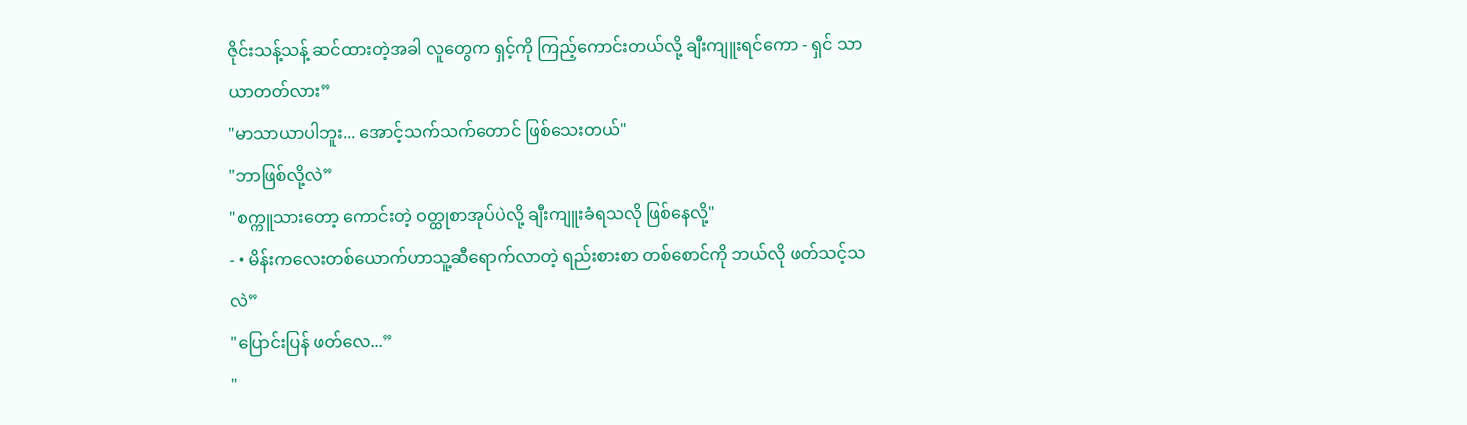ဇိုင်းသန့်သန့် ဆင်ထားတဲ့အခါ လူတွေက ရှင့်ကို ကြည့်ကောင်းတယ်လို့ ချီးကျူးရင်ကော - ရှင် သာယာတတ်လား”
"မာသာယာပါဘူး... အောင့်သက်သက်တောင် ဖြစ်သေးတယ်"
"ဘာဖြစ်လို့လဲ”
"စက္ကူသားတော့ ကောင်းတဲ့ ဝတ္ထုစာအုပ်ပဲလို့ ချီးကျူးခံရသလို ဖြစ်နေလို့"
- • မိန်းကလေးတစ်ယောက်ဟာသူ့ဆီရောက်လာတဲ့ ရည်းစားစာ တစ်စောင်ကို ဘယ်လို ဖတ်သင့်သလဲ”
"ပြောင်းပြန် ဖတ်လေ...”
"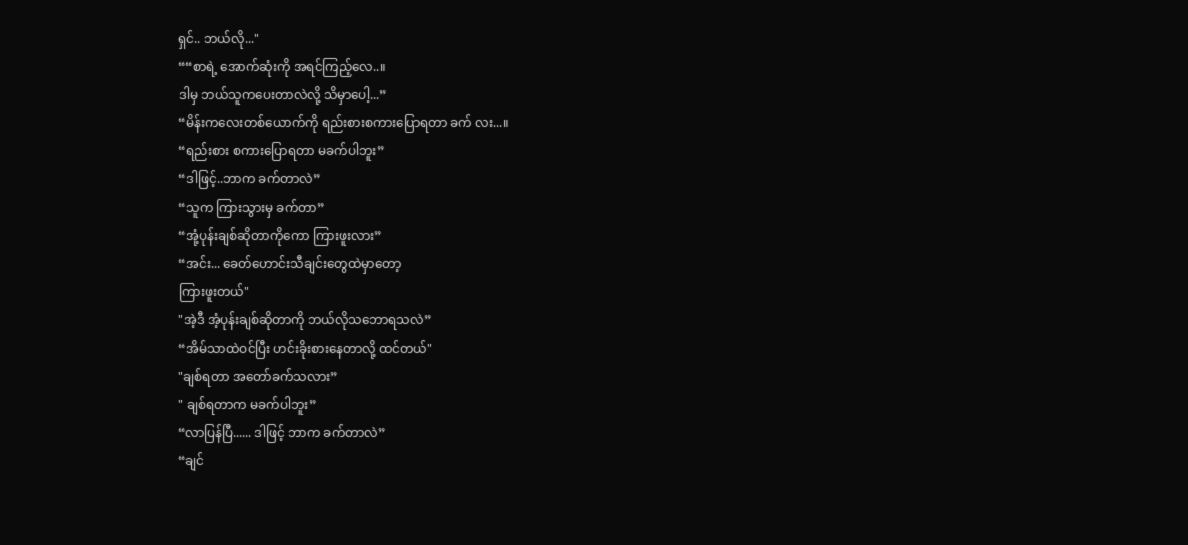ရှင်.. ဘယ်လို..."
““စာရဲ့ အောက်ဆုံးကို အရင်ကြည့်လေ..။
ဒါမှ ဘယ်သူကပေးတာလဲလို့ သိမှာပေါ့...”
“မိန်းကလေးတစ်ယောက်ကို ရည်းစားစကားပြောရတာ ခက် လး...။
“ရည်းစား စကားပြောရတာ မခက်ပါဘူး”
“ဒါဖြင့်..ဘာက ခက်တာလဲ”
“သူက ကြားသွားမှ ခက်တာ”
“အုံ့ပုန်းချစ်ဆိုတာကိုကော ကြားဖူးလား”
“အင်း... ခေတ်ဟောင်းသီချင်းတွေထဲမှာတော့
ကြားဖူးတယ်"
"အဲ့ဒီ အံ့ပုန်းချစ်ဆိုတာကို ဘယ်လိုသဘောရသလဲ”
“အိမ်သာထဲဝင်ပြီး ဟင်းခိုးစားနေတာလို့ ထင်တယ်"
"ချစ်ရတာ အတော်ခက်သလား”
" ချစ်ရတာက မခက်ပါဘူး”
“လာပြန်ပြီ...... ဒါဖြင့် ဘာက ခက်တာလဲ”
“ချင်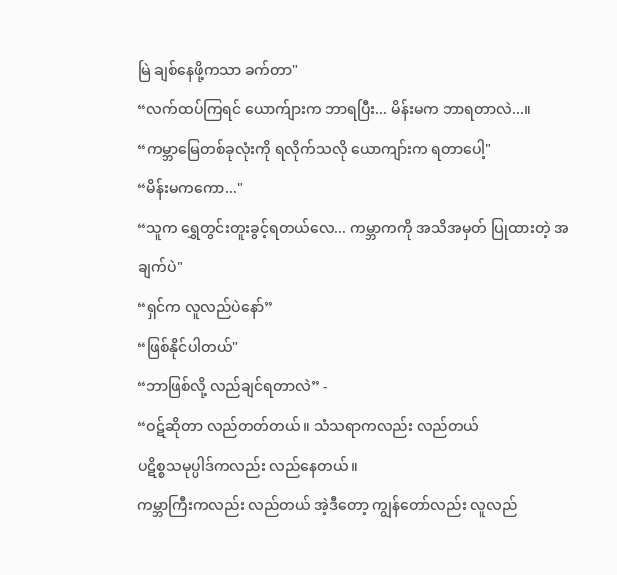မြဲ ချစ်နေဖို့ကသာ ခက်တာ"
“လက်ထပ်ကြရင် ယောက်ျားက ဘာရပြီး... မိန်းမက ဘာရတာလဲ...။
“ကမ္ဘာမြေတစ်ခုလုံးကို ရလိုက်သလို ယောကျာ်းက ရတာပေါ့"
“မိန်းမကကော..."
“သူက ရွှေတွင်းတူးခွင့်ရတယ်လေ... ကမ္ဘာကကို အသိအမှတ် ပြုထားတဲ့ အချက်ပဲ"
“ရှင်က လူလည်ပဲနော်”
“ဖြစ်နိုင်ပါတယ်"
“ဘာဖြစ်လို့ လည်ချင်ရတာလဲ” -
“ဝဋ်ဆိုတာ လည်တတ်တယ်။ သံသရာကလည်း လည်တယ်
ပဋိစ္စသမုပ္ပါဒ်ကလည်း လည်နေတယ်။
ကမ္ဘာကြီးကလည်း လည်တယ် အဲ့ဒီတော့ ကျွန်တော်လည်း လူလည်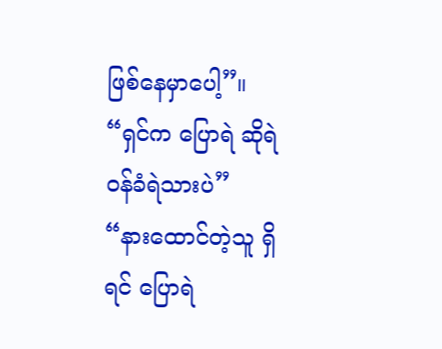ဖြစ်နေမှာပေါ့”။
“ရှင်က ပြောရဲ ဆိုရဲ ဝန်ခံရဲသားပဲ”
“နားထောင်တဲ့သူ ရှိရင် ပြောရဲ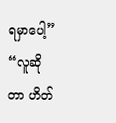ရမှာပေါ့”
“လူဆိုတာ ဟိတ်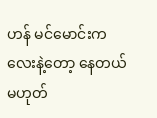ဟန် မင်မောင်းကလေးနဲ့တော့ နေတယ် မဟုတ်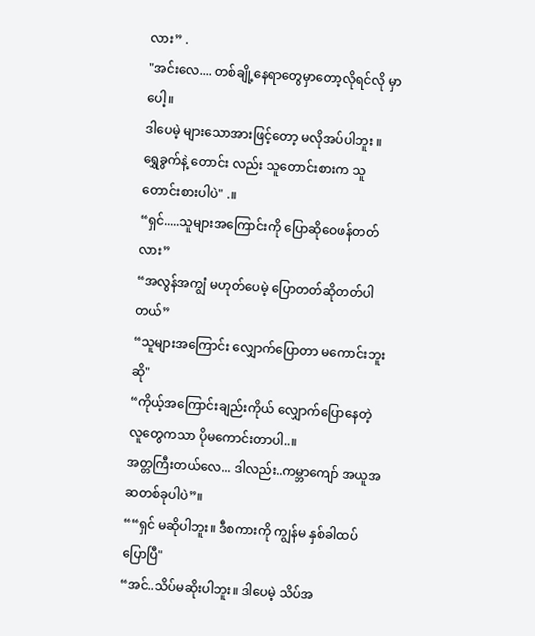လား” .
"အင်းလေ.... တစ်ချို့နေရာတွေမှာတော့လိုရင်လို မှာပေါ့။
ဒါပေမဲ့ များသောအားဖြင့်တော့ မလိုအပ်ပါဘူး ။
ရွှေခွက်နဲ့ တောင်း လည်း သူတောင်းစားက သူတောင်းစားပါပဲ" .။
“ရှင်.....သူများအကြောင်းကို ပြောဆိုဝေဖန်တတ်လား”
“အလွန်အကျွံ မဟုတ်ပေမဲ့ ပြောတတ်ဆိုတတ်ပါတယ်”
“သူများအကြောင်း လျှောက်ပြောတာ မကောင်းဘူးဆို"
“ကိုယ့်အကြောင်းချည်းကိုယ် လျှောက်ပြောနေတဲ့ လူတွေကသာ ပိုမကောင်းတာပါ..။
အတ္တကြီးတယ်လေ... ဒါလည်း..ကမ္ဘာကျော် အယူအဆတစ်ခုပါပဲ”။
““ရှင် မဆိုပါဘူး။ ဒီစကားကို ကျွန်မ နှစ်ခါထပ်ပြောပြီ"
“အင်..သိပ်မဆိုးပါဘူး။ ဒါပေမဲ့ သိပ်အ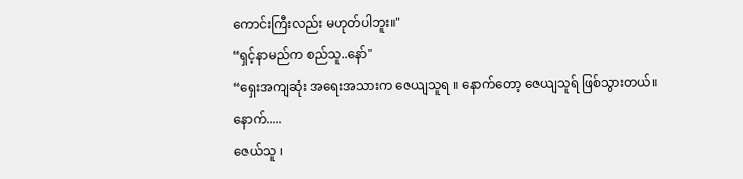ကောင်းကြီးလည်း မဟုတ်ပါဘူး။"
“ရှင့်နာမည်က စည်သူ..နော်"
“ရှေးအကျဆုံး အရေးအသားက ဇေယျသူရ ။ နောက်တော့ ဇေယျသူရ် ဖြစ်သွားတယ်။ နောက်.....
ဇေယ်သူ ၊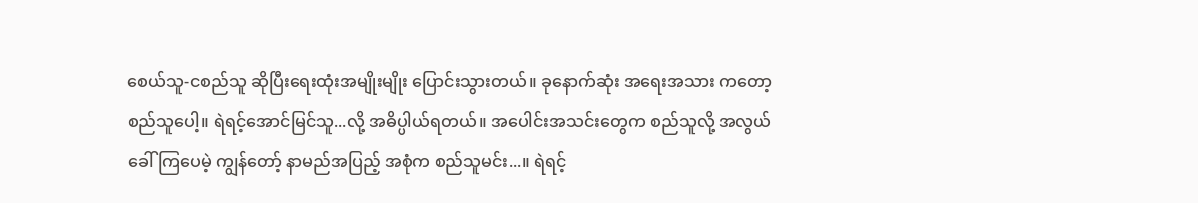စေယ်သူ-ငစည်သူ ဆိုပြီးရေးထုံးအမျိုးမျိုး ပြောင်းသွားတယ်။ ခုနောက်ဆုံး အရေးအသား ကတော့ စည်သူပေါ့။ ရဲရင့်အောင်မြင်သူ...လို့ အဓိပ္ပါယ်ရတယ်။ အပေါင်းအသင်းတွေက စည်သူလို့ အလွယ်ခေါ်ကြပေမဲ့ ကျွန်တော့် နာမည်အပြည့် အစုံက စည်သူမင်း...။ ရဲရင့်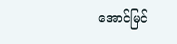အောင်မြင်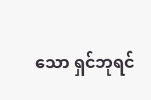သော ရှင်ဘုရင်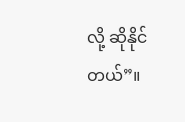လို့ ဆိုနိုင်တယ်”။